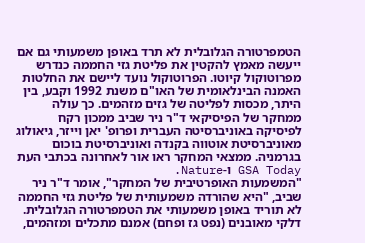הטמפרטורה הגלובלית לא תרד באופן משמעותי גם אם ייעשה מאמץ להקטין את פליטת גזי החממה כנדרש מפרוטוקול קיוטו. הפרוטוקול נועד ליישם את החלטות האמנה הבינלאומית של האו"ם משנת 1992 וקבע, בין היתר, מכסות לפליטה של גזים מזהמים. כך עולה ממחקר של הפיסיקאי ד"ר ניר שביב ממכון רקח לפיסיקה באוניברסיטה העברית ופרופ' יאן וייזר, גיאולוג מאוניברסיטת אוטווה בקנדה ואוניברסיטת בוכום בגרמניה. ממצאי המחקר ראו אור לאחרונה בכתבי העת GSA Today ו-Nature.
"המשמעות האופרטיבית של המחקר", אומר ד"ר ניר שביב, "היא שהורדה משמעותית של פליטת גזי החממה לא תוריד באופן משמעותי את הטמפרטורה הגלובלית. דלקי מאובנים (נפט גז ופחם) אמנם מתכלים ומזהמים,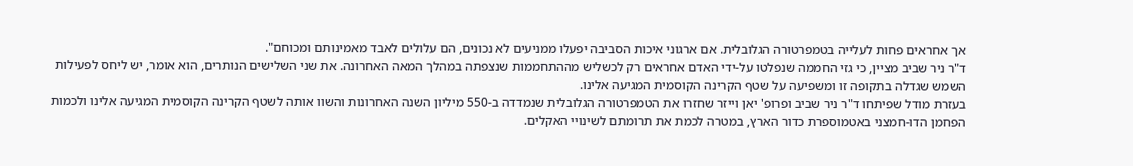אך אחראים פחות לעלייה בטמפרטורה הגלובלית. אם ארגוני איכות הסביבה יפעלו ממניעים לא נכונים, הם עלולים לאבד מאמינותם ומכוחם".
ד"ר ניר שביב מציין, כי גזי החממה שנפלטו על-ידי האדם אחראים רק לכשליש מההתחממות שנצפתה במהלך המאה האחרונה. את שני השלישים הנותרים, הוא אומר, יש ליחס לפעילות השמש שגדלה בתקופה זו ומשפיעה על שטף הקרינה הקוסמית המגיעה אלינו.
בעזרת מודל שפיתחו ד"ר ניר שביב ופרופ' יאן וייזר שחזרו את הטמפרטורה הגלובלית שנמדדה ב-550 מיליון השנה האחרונות והשוו אותה לשטף הקרינה הקוסמית המגיעה אלינו ולכמות הפחמן הדו-חמצני באטמוספרת כדור הארץ, במטרה לכמת את תרומתם לשינויי האקלים.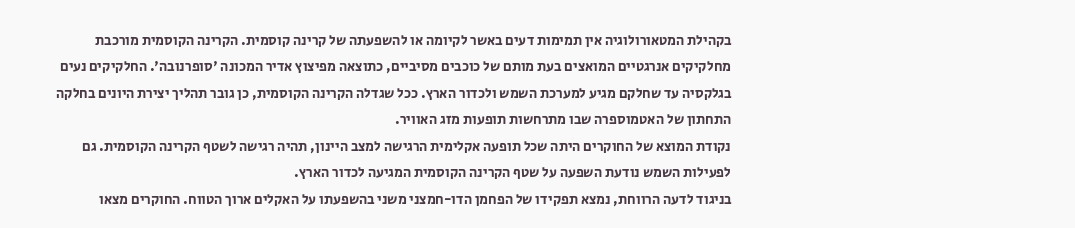בקהילת המטאורולוגיה אין תמימות דעים באשר לקיומה או להשפעתה של קרינה קוסמית. הקרינה הקוסמית מורכבת מחלקיקים אנרגטיים המואצים בעת מותם של כוכבים מסיביים, כתוצאה מפיצוץ אדיר המכונה 'סופרנובה'. החלקיקים נעים בגלקסיה עד שחלקם מגיע למערכת השמש ולכדור הארץ. ככל שגדלה הקרינה הקוסמית, כן גובר תהליך יצירת היונים בחלקה התחתון של האטמוספרה שבו מתרחשות תופעות מזג האוויר.
נקודת המוצא של החוקרים היתה שכל תופעה אקלימית הרגישה למצב היינון, תהיה רגישה לשטף הקרינה הקוסמית. גם לפעילות השמש נודעת השפעה על שטף הקרינה הקוסמית המגיעה לכדור הארץ.
בניגוד לדעה הרווחת, נמצא תפקידו של הפחמן הדו-חמצני משני בהשפעתו על האקלים ארוך הטווח. החוקרים מצאו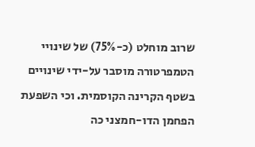שרוב מוחלט (כ-75%) של שינויי הטמפרטורה מוסבר על-ידי שינויים בשטף הקרינה הקוסמית. וכי השפעת הפחמן הדו-חמצני כה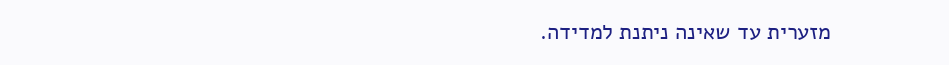מזערית עד שאינה ניתנת למדידה.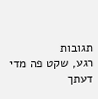תגובות
רגע, שקט פה מדי
דעתך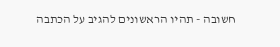חשובה - תהיו הראשונים להגיב על הכתבה